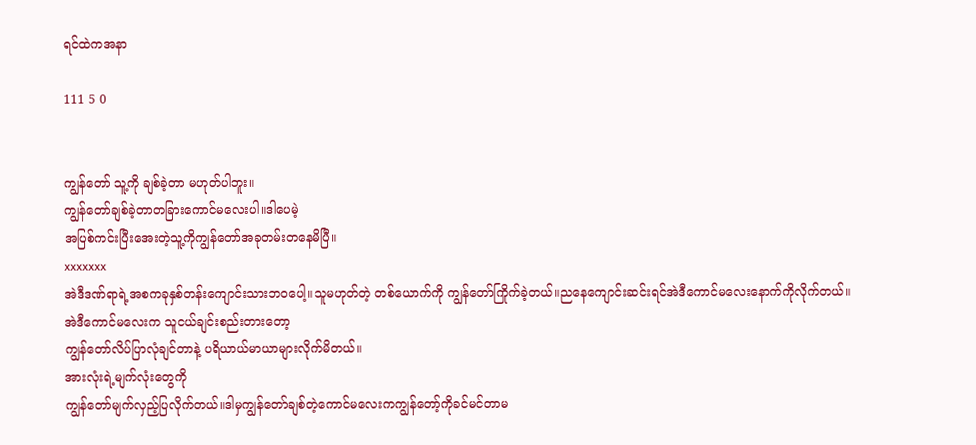ရင်ထဲကအနာ

111 5 0


ကျွန်တော် သူ့ကို ချစ်ခဲ့တာ မဟုတ်ပါဘူး။
ကျွန်တော်ချစ်ခဲ့တာတခြားကောင်မလေးပါ။ဒါပေမဲ့
အပြစ်ကင်းပြီးအေးတဲ့သူ့ကိုကျွန်တော်အခုတမ်းတနေမိပြီ။
xxxxxxx
အဲဒီဒဏ်ရာရဲ့အစကခုနှစ်တန်းကျောင်းသားဘဝပေါ့။သူမဟုတ်တဲ့ တစ်ယောက်ကို ကျွန်တော်ကြိုက်ခဲ့တယ်။ညနေကျောင်းဆင်းရင်အဲဒီကောင်မလေးနောက်ကိုလိုက်တယ်။
အဲဒီကောင်မလေးက သူငယ်ချင်းစည်းတားတော့
ကျွန်တော်လိပ်ပြာလုံချင်တာနဲ့ ပရိယာယ်မာယာများလိုက်မိတယ်။
အားလုံးရဲ့မျက်လုံးတွေကို
ကျွန်တော်မျက်လှည့်ပြလိုက်တယ်။ဒါမှကျွန်တော်ချစ်တဲ့ကောင်မလေးကကျွန်တော့်ကိုခင်မင်တာမ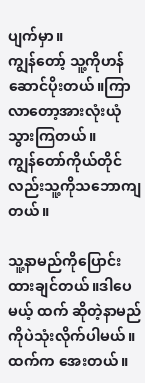ပျက်မှာ။
ကျွန်တော့် သူ့ကိုဟန်ဆောင်ပိုးတယ်။ကြာလာတော့အားလုံးယုံသွားကြတယ်။
ကျွန်တော်ကိုယ်တိုင်လည်းသူ့ကိုသဘောကျတယ်။

သူ့နာမည်ကိုပြောင်းထားချင်တယ်။ဒါပေမယ့် ထက် ဆိုတဲ့နာမည်ကိုပဲသုံးလိုက်ပါမယ်။
ထက်က အေးတယ်။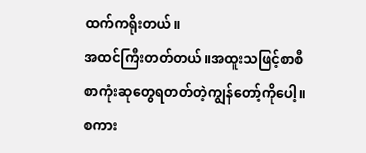ထက်ကရိုးတယ်။
အထင်ကြီးတတ်တယ်။အထူးသဖြင့်စာစီစာကုံးဆုတွေရတတ်တဲ့ကျွန်တော့်ကိုပေါ့။
စကား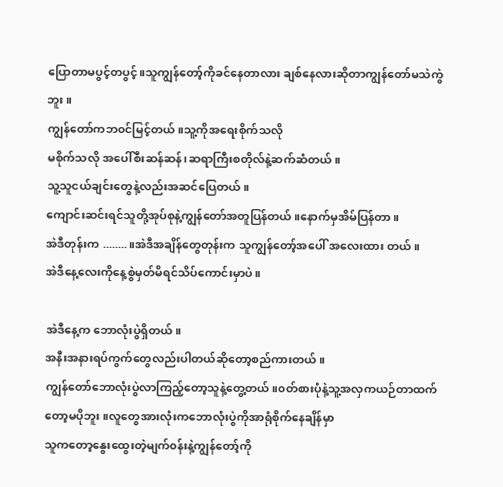ပြောတာမပွင့်တပွင့်။သူကျွန်တော့်ကိုခင်နေတာလား ချစ်နေလားဆိုတာကျွန်တော်မသဲကွဲဘူး။
ကျွန်တော်ကဘ၀င်မြင့်တယ်။သူ့ကိုအရေးစိုက်သလို
မစိုက်သလို အပေါ်စီးဆန်ဆန်၊ဆရာကြီးစတိုလ်နဲ့ဆက်ဆံတယ်။
သူ့သူငယ်ချင်းတွေနဲ့လည်းအဆင်ပြေတယ်။
ကျောင်းဆင်းရင်သူတို့အုပ်စုနဲ့ကျွန်တော်အတူပြန်တယ်။နောက်မှအိမ်ပြန်တာ။
အဲဒီတုန်းက ........။အဲဒီအချိန်တွေတုန်းက သူကျွန်တော့်အပေါ် အလေးထား တယ်။
အဲဒီနေ့လေးကိုနေ့စွဲမှတ်မိရင်သိပ်ကောင်းမှာပဲ။

အဲဒီနေ့က ဘောလုံးပွဲရှိတယ်။
အနီးအနားရပ်ကွက်တွေလည်းပါတယ်ဆိုတော့စည်ကားတယ်။
ကျွန်တော်ဘောလုံးပွဲလာကြည့်တော့သူနဲ့တွေ့တယ်။၀တ်စားပုံနဲ့သူ့အလှကယဉ်တာထက်တော့မပိုဘူး။လူတွေအားလုံးကဘောလုံးပွဲကိုအာရုံစိုက်နေချိန်မှာ
သူကတော့နွေးထွေးတဲ့မျက်၀န်းနဲ့ကျွန်တော့်ကို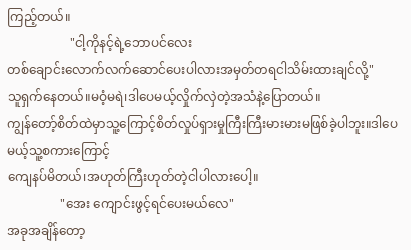ကြည့်တယ်။
                    "ငါ့ကိုနင့်ရဲ့ဘောပင်လေး
တစ်ချောင်းလောက်လက်ဆောင်ပေးပါလားအမှတ်တရငါသိမ်းထားချင်လို့"
သူရှက်နေတယ်။မဝံ့မရဲ၊ဒါပေမယ့်လှိုက်လှဲတဲ့အသံနဲ့ပြောတယ်။
ကျွန်တော့်စိတ်ထဲမှာသူ့ကြောင့်စိတ်လှုပ်ရှားမှုကြီးကြီးမားမားမဖြစ်ခဲ့ပါဘူး။ဒါပေမယ့်သူ့စကားကြောင့်
ကျေနပ်မိတယ်၊အဟုတ်ကြီးဟုတ်တဲ့ငါပါလားပေါ့။
                 "အေး ကျောင်းဖွင့်ရင်ပေးမယ်လေ"
အခုအချိန်တော့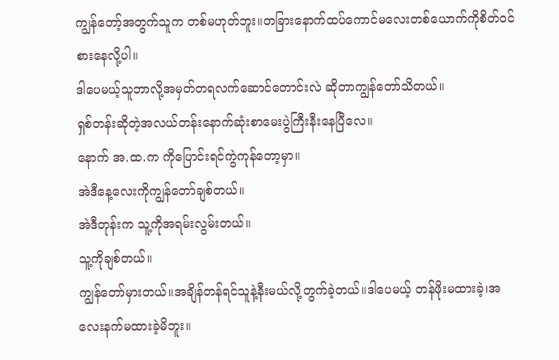ကျွန်တော့်အတွက်သူက တစ်မဟုတ်ဘူး။တခြားနောက်ထပ်ကောင်မလေးတစ်ယောက်ကိုစိတ်၀င်စားနေလို့ပါ။
ဒါပေမယ့်သူဘာလို့အမှတ်တရလက်ဆောင်တောင်းလဲ ဆိုတာကျွန်တော်သိတယ်။
ရှစ်တန်းဆိုတဲ့အလယ်တန်းနောက်ဆုံးစာမေးပွဲကြီးနီးနေပြီလေ။
နောက် အ.ထ.က ကိုပြောင်းရင်ကွဲကုန်တော့မှာ။
အဲဒီနေ့လေးကိုကျွန်တော်ချစ်တယ်။
အဲဒီတုန်းက သူ့ကိုအရမ်းလွမ်းတယ်။
သူ့ကိုချစ်တယ်။
ကျွန်တော်မှားတယ်။အချိန်တန်ရင်သူနဲ့နီးမယ်လို့တွက်ခဲ့တယ်။ဒါပေမယ့် တန်ဖိုးမထားခဲ့၊အလေးနက်မထားခဲ့မိဘူး။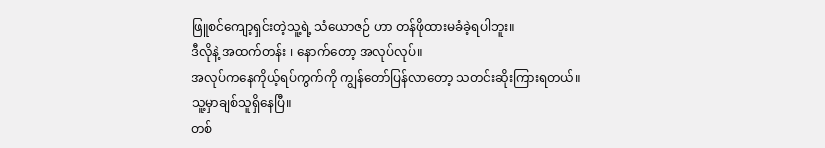ဖြူစင်ကျော့ရှင်းတဲ့သူ့ရဲ့ သံယောဇဉ် ဟာ တန်ဖိုထားမခံခဲ့ရပါဘူး။
ဒီလိုနဲ့ အထက်တန်း ၊ နောက်တော့ အလုပ်လုပ်။
အလုပ်ကနေကိုယ့်ရပ်ကွက်ကို ကျွန်တော်ပြန်လာတော့ သတင်းဆိုးကြားရတယ်။
သူ့မှာချစ်သူရှိနေပြီ။
တစ်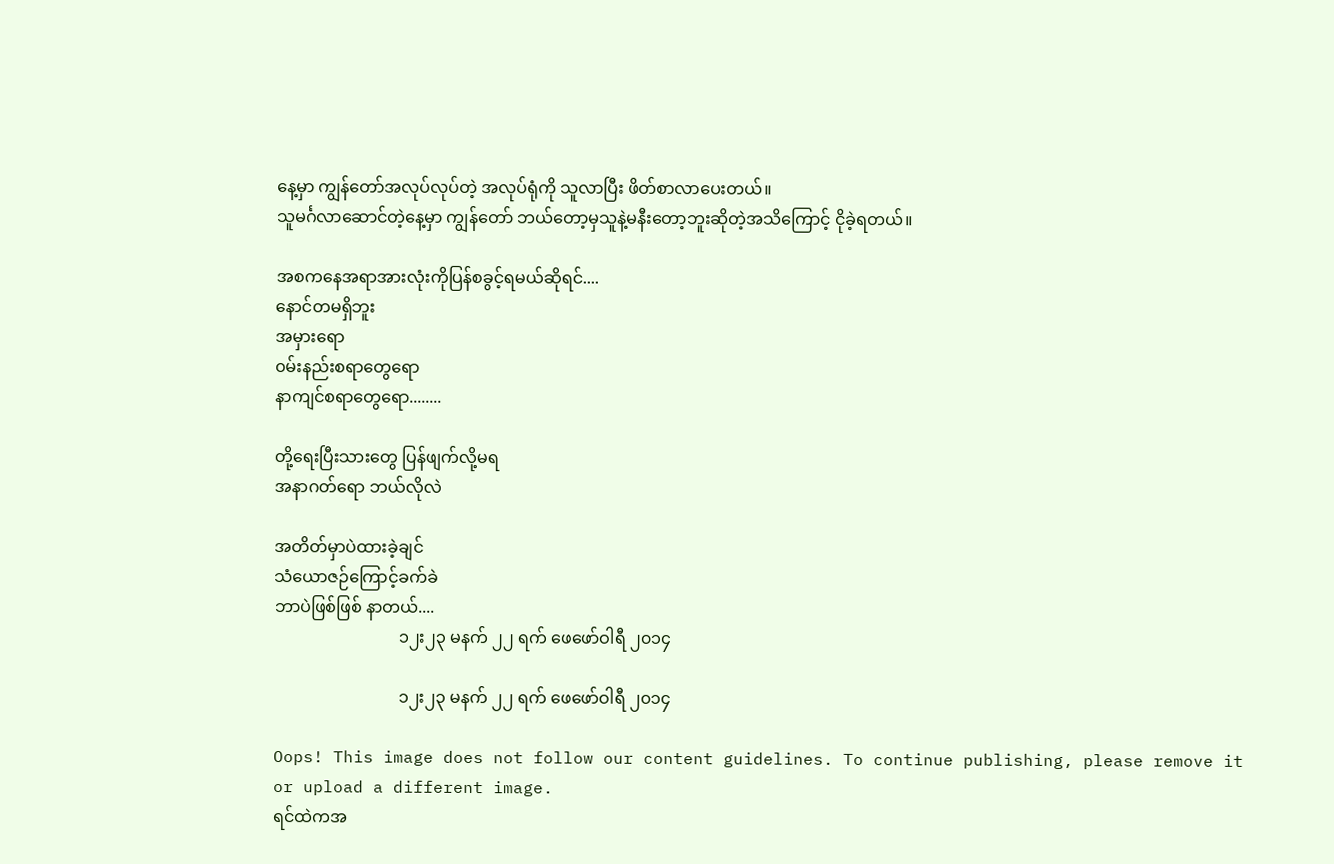နေ့မှာ ကျွန်တော်အလုပ်လုပ်တဲ့ အလုပ်ရုံကို သူလာပြီး ဖိတ်စာလာပေးတယ်။
သူမင်္ဂလာဆောင်တဲ့နေ့မှာ ကျွန်တော် ဘယ်တော့မှသူနဲ့မနီးတော့ဘူးဆိုတဲ့အသိကြောင့် ငိုခဲ့ရတယ်။

အစကနေအရာအားလုံးကိုပြန်စခွင့်ရမယ်ဆိုရင်....
နောင်တမရှိဘူး
အမှားရော
၀မ်းနည်းစရာတွေရော
နာကျင်စရာတွေရော........

တို့ရေးပြီးသားတွေ ပြန်ဖျက်လို့မရ
အနာဂတ်ရော ဘယ်လိုလဲ

အတိတ်မှာပဲထားခဲ့ချင်
သံယောဇဉ်ကြောင့်ခက်ခဲ
ဘာပဲဖြစ်ဖြစ် နာတယ်....
                              ၁၂း၂၃ မနက် ၂၂ ရက် ဖေဖော်ဝါရီ ၂၀၁၄

                              ၁၂း၂၃ မနက် ၂၂ ရက် ဖေဖော်ဝါရီ ၂၀၁၄

Oops! This image does not follow our content guidelines. To continue publishing, please remove it or upload a different image.
ရင်ထဲကအ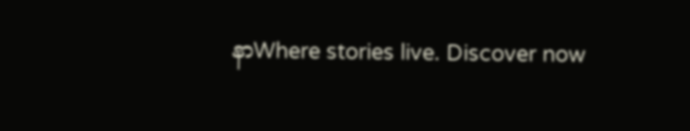နာWhere stories live. Discover now